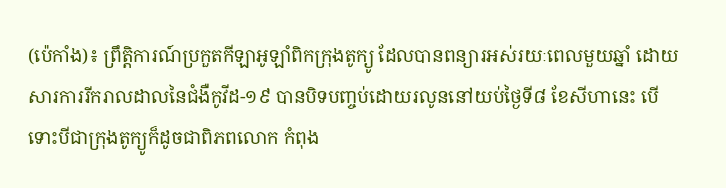(ប៉េកាំង)៖ ព្រឹត្តិការណ៍ប្រកួតកីឡាអូឡាំពិកក្រុងតូក្យូ ដែលបានពន្យារអស់រយៈពេលមួយឆ្នាំ ដោយសារការរីករាលដាលនៃជំងឺកូវីដ-១៩ បានបិទបញ្ចប់ដោយរលូននៅយប់ថ្ងៃទី៨ ខែសីហានេះ បើទោះបីជាក្រុងតូក្យូក៏ដូចជាពិភពលោក កំពុង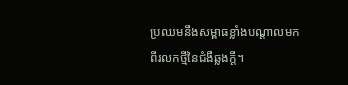ប្រឈមនឹងសម្ពាធខ្លាំងបណ្តាលមកពីរលកថ្មីនៃជំងឺឆ្លងក្តី។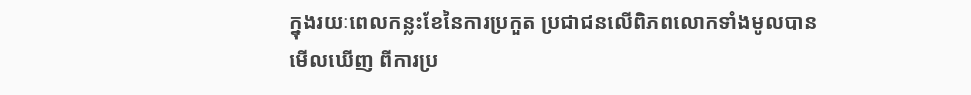ក្នុងរយៈពេលកន្លះខែនៃការប្រកួត ប្រជាជនលើពិភពលោកទាំងមូលបានមើលឃើញ ពីការប្រ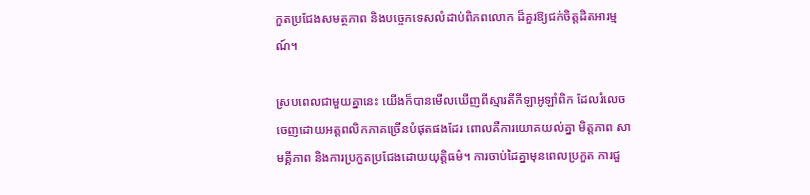កួតប្រជែងសមត្ថភាព និងបច្ចេកទេសលំដាប់ពិភពលោក ដ៏គួរឱ្យជក់ចិត្តដិតអារម្មណ៍។

ស្របពេលជាមួយគ្នានេះ យើងក៏បានមើលឃើញពីស្មារតីកីឡាអូឡាំពិក ដែលរំលេចចេញដោយអត្តពលិកភាគច្រើនបំផុតផងដែរ ពោលគឺការយោគយល់គ្នា មិត្តភាព សាមគ្គីភាព និងការប្រកួតប្រជែងដោយយុត្តិធម៌។ ការចាប់ដៃគ្នាមុនពេលប្រកួត ការជួ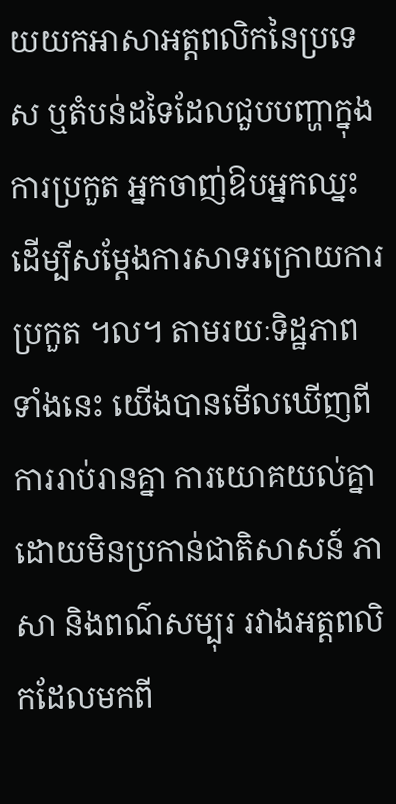យយកអាសាអត្តពលិកនៃប្រទេស ឬតំបន់ដទៃដែលជួបបញ្ហាក្នុងការប្រកួត អ្នកចាញ់ឱបអ្នកឈ្នះដើម្បីសម្តែងការសាទរក្រោយការប្រកួត ។ល។ តាមរយៈទិដ្ឋភាពទាំងនេះ យើងបានមើលឃើញពីការរាប់រានគ្នា ការយោគយល់គ្នាដោយមិនប្រកាន់ជាតិសាសន៍ ភាសា និងពណ៌សម្បុរ រវាងអត្តពលិកដែលមកពី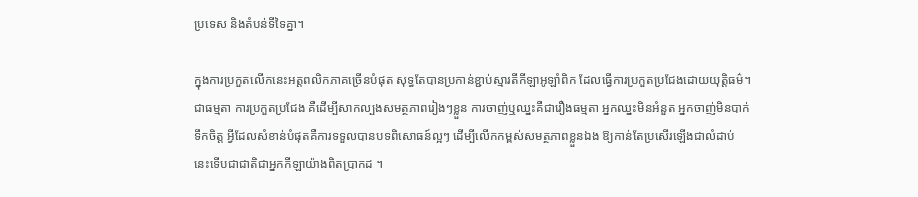ប្រទេស និងតំបន់ទីទៃគ្នា។

ក្នុងការប្រកួតលើកនេះអត្តពលិកភាគច្រើនបំផុត សុទ្ធតែបានប្រកាន់ខ្ជាប់ស្មារតីកីឡាអូឡាំពិក ដែលធ្វើការប្រកួតប្រជែងដោយយុត្តិធម៌។ ជាធម្មតា ការប្រកួតប្រជែង គឺដើម្បីសាកល្បងសមត្ថភាពរៀងៗខ្លួន ការចាញ់ឬឈ្នះគឺជារឿងធម្មតា អ្នកឈ្នះមិនអំនួត អ្នកចាញ់មិនបាក់ទឹកចិត្ត អ្វីដែលសំខាន់បំផុតគឺការទទួលបានបទពិសោធន៍ល្អៗ ដើម្បីលើកកម្ពស់សមត្ថភាពខ្លួនឯង ឱ្យកាន់តែប្រសើរឡើងជាលំដាប់ នេះទើបជាជាតិជាអ្នកកីឡាយ៉ាងពិតប្រាកដ ។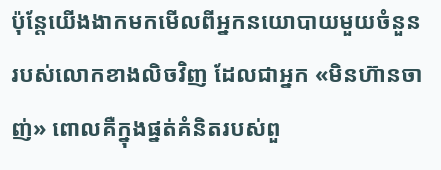ប៉ុន្តែយើងងាកមកមើលពីអ្នកនយោបាយមួយចំនួន របស់លោកខាងលិចវិញ ដែលជាអ្នក «មិនហ៊ានចាញ់» ពោលគឺក្នុងផ្នត់គំនិតរបស់ពួ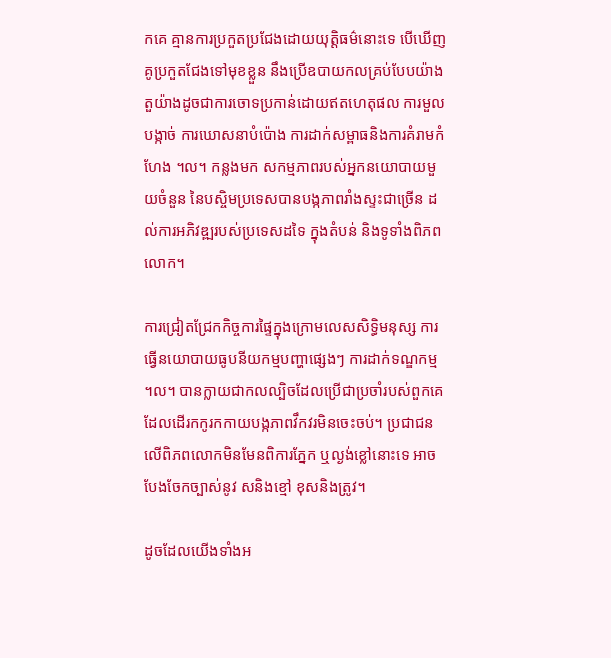កគេ គ្មានការប្រកួតប្រជែងដោយយុត្តិធម៌នោះទេ បើឃើញគូប្រកួតជែងទៅមុខខ្លួន នឹងប្រើឧបាយកលគ្រប់បែបយ៉ាង តួយ៉ាងដូចជាការចោទប្រកាន់ដោយឥតហេតុផល ការមួលបង្កាច់ ការឃោសនាបំប៉ោង ការដាក់សម្ពាធនិងការគំរាមកំហែង ។ល។ កន្លងមក សកម្មភាពរបស់អ្នកនយោបាយមួយចំនួន នៃបស្ចិមប្រទេសបានបង្កភាពរាំងស្ទះជាច្រើន ដល់ការអភិវឌ្ឍរបស់ប្រទេសដទៃ ក្នុងតំបន់ និងទូទាំងពិភពលោក។

ការជ្រៀតជ្រែកកិច្ចការផ្ទៃក្នុងក្រោមលេសសិទ្ធិមនុស្ស ការធ្វើនយោបាយធូបនីយកម្មបញ្ហាផ្សេងៗ ការដាក់ទណ្ឌកម្ម ។ល។ បានក្លាយជាកលល្បិចដែលប្រើជាប្រចាំរបស់ពួកគេ ដែលដើរកកូរកកាយបង្កភាពវឹកវរមិនចេះចប់។ ប្រជាជនលើពិភពលោកមិនមែនពិការភ្នែក ឬល្ងង់ខ្លៅនោះទេ អាចបែងចែកច្បាស់នូវ សនិងខ្មៅ ខុសនិងត្រូវ។

ដូចដែលយើងទាំងអ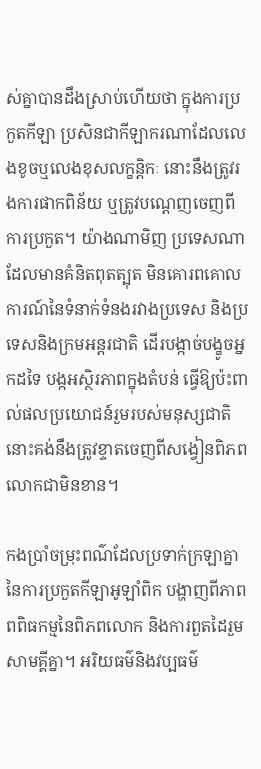ស់គ្នាបានដឹងស្រាប់ហើយថា ក្នុងការប្រកួតកីឡា ប្រសិនជាកីឡាករណាដែលលេងខូចឬលេងខុសលក្ខន្តិកៈ នោះនឹងត្រូវរងការផាកពិន័យ ឬត្រូវបណ្តេញចេញពីការប្រកួត។ យ៉ាងណាមិញ ប្រទេសណាដែលមានគំនិតពុតត្បុត មិនគោរពគោលការណ៍នៃទំនាក់ទំនងរវាងប្រទេស និងប្រទេសនិងក្រមអន្តរជាតិ ដើរបង្កាច់បង្ខូចអ្នកដទៃ បង្កអស្ថិរភាពក្នុងតំបន់ ធ្វើឱ្យប៉ះពាល់ផលប្រយោជន៍រួមរបស់មនុស្សជាតិ នោះគង់នឹងត្រូវខ្ទាតចេញពីសង្វៀនពិភពលោកជាមិនខាន។

កងប្រាំចម្រុះពណ៌ដែលប្រទាក់ក្រឡាគ្នានៃការប្រកួតកីឡាអូឡាំពិក បង្ហាញពីភាពពពិធកម្មនៃពិភពលោក និងការពួតដៃរួមសាមគ្គីគ្នា។ អរិយធម៌និងវប្បធម៌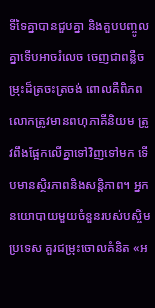ទីទៃគ្នាបានជួបគ្នា និងគួបបញ្ចូលគ្នាទើបអាចរំលេច ចេញជាពន្លឺចម្រុះដ៏ត្រចះត្រចង់ ពោលគឺពិភពលោកត្រូវមានពហុភាគីនិយម ត្រូវពឹងផ្អែកលើគ្នាទៅវិញទៅមក ទើបមានស្ថិរភាពនិងសន្តិភាព។ អ្នកនយោបាយមួយចំនួនរបស់បស្ចិមប្រទេស គួរជម្រុះចោលគំនិត «អ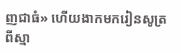ញជាធំ» ហើយងាកមករៀនសូត្រពីស្មា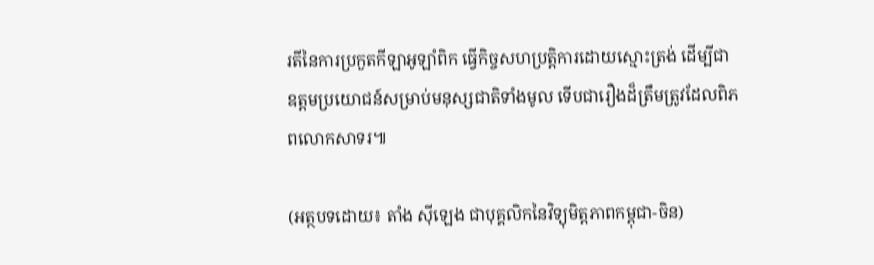រតីនៃការប្រកួតកីឡាអូឡាំពិក ធ្វើកិច្ចសហប្រតិ្តការដោយស្មោះត្រង់ ដើម្បីជាឧត្តមប្រយោជន៍សម្រាប់មនុស្សជាតិទាំងមូល ទើបជារឿងដ៏ត្រឹមត្រូវដែលពិភពលោកសាទរ៕

(អត្ថបទដោយ៖ តាំង ស៊ីឡេង ជាបុគ្គលិកនៃវិទ្យុមិត្តភាពកម្ពុជា-ចិន)